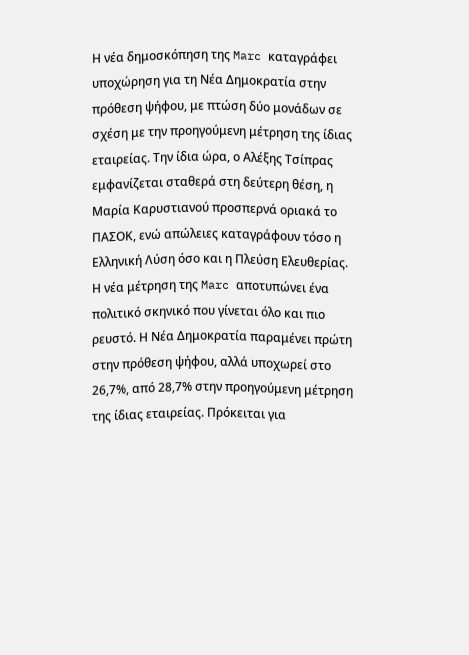Η νέα δημοσκόπηση της Marc καταγράφει υποχώρηση για τη Νέα Δημοκρατία στην πρόθεση ψήφου, με πτώση δύο μονάδων σε σχέση με την προηγούμενη μέτρηση της ίδιας εταιρείας. Την ίδια ώρα, ο Αλέξης Τσίπρας εμφανίζεται σταθερά στη δεύτερη θέση, η Μαρία Καρυστιανού προσπερνά οριακά το ΠΑΣΟΚ, ενώ απώλειες καταγράφουν τόσο η Ελληνική Λύση όσο και η Πλεύση Ελευθερίας.
Η νέα μέτρηση της Marc αποτυπώνει ένα πολιτικό σκηνικό που γίνεται όλο και πιο ρευστό. Η Νέα Δημοκρατία παραμένει πρώτη στην πρόθεση ψήφου, αλλά υποχωρεί στο 26,7%, από 28,7% στην προηγούμενη μέτρηση της ίδιας εταιρείας. Πρόκειται για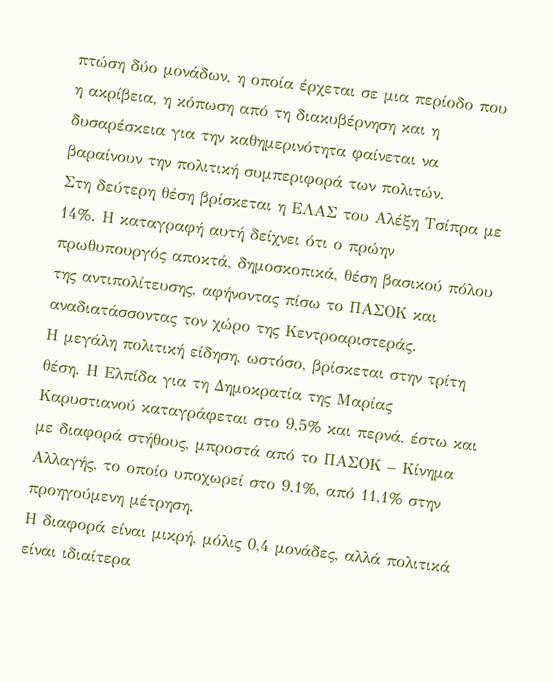πτώση δύο μονάδων, η οποία έρχεται σε μια περίοδο που η ακρίβεια, η κόπωση από τη διακυβέρνηση και η δυσαρέσκεια για την καθημερινότητα φαίνεται να βαραίνουν την πολιτική συμπεριφορά των πολιτών.
Στη δεύτερη θέση βρίσκεται η ΕΛΑΣ του Αλέξη Τσίπρα με 14%. Η καταγραφή αυτή δείχνει ότι ο πρώην πρωθυπουργός αποκτά, δημοσκοπικά, θέση βασικού πόλου της αντιπολίτευσης, αφήνοντας πίσω το ΠΑΣΟΚ και αναδιατάσσοντας τον χώρο της Κεντροαριστεράς.
Η μεγάλη πολιτική είδηση, ωστόσο, βρίσκεται στην τρίτη θέση. Η Ελπίδα για τη Δημοκρατία της Μαρίας Καρυστιανού καταγράφεται στο 9,5% και περνά, έστω και με διαφορά στήθους, μπροστά από το ΠΑΣΟΚ – Κίνημα Αλλαγής, το οποίο υποχωρεί στο 9,1%, από 11,1% στην προηγούμενη μέτρηση.
Η διαφορά είναι μικρή, μόλις 0,4 μονάδες, αλλά πολιτικά είναι ιδιαίτερα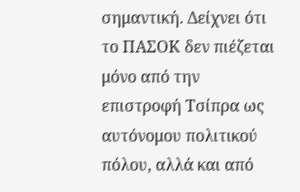σημαντική. Δείχνει ότι το ΠΑΣΟΚ δεν πιέζεται μόνο από την επιστροφή Τσίπρα ως αυτόνομου πολιτικού πόλου, αλλά και από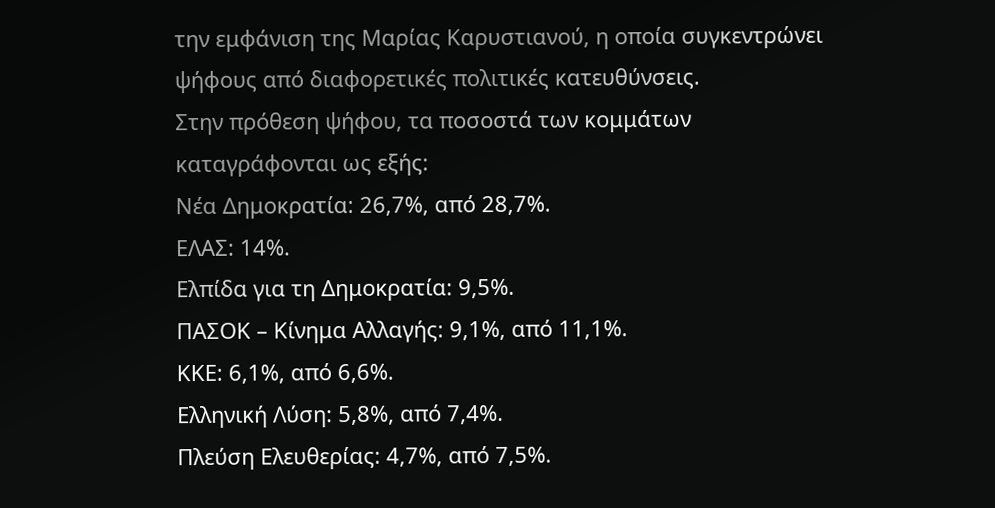την εμφάνιση της Μαρίας Καρυστιανού, η οποία συγκεντρώνει ψήφους από διαφορετικές πολιτικές κατευθύνσεις.
Στην πρόθεση ψήφου, τα ποσοστά των κομμάτων καταγράφονται ως εξής:
Νέα Δημοκρατία: 26,7%, από 28,7%.
ΕΛΑΣ: 14%.
Ελπίδα για τη Δημοκρατία: 9,5%.
ΠΑΣΟΚ – Κίνημα Αλλαγής: 9,1%, από 11,1%.
ΚΚΕ: 6,1%, από 6,6%.
Ελληνική Λύση: 5,8%, από 7,4%.
Πλεύση Ελευθερίας: 4,7%, από 7,5%.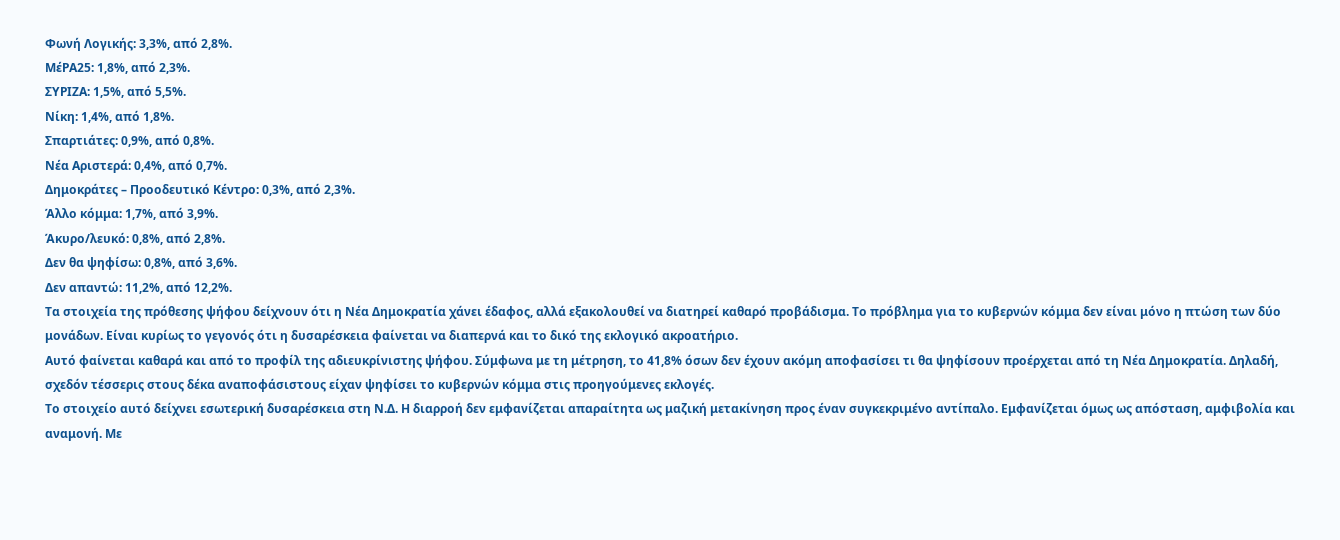Φωνή Λογικής: 3,3%, από 2,8%.
ΜέΡΑ25: 1,8%, από 2,3%.
ΣΥΡΙΖΑ: 1,5%, από 5,5%.
Νίκη: 1,4%, από 1,8%.
Σπαρτιάτες: 0,9%, από 0,8%.
Νέα Αριστερά: 0,4%, από 0,7%.
Δημοκράτες – Προοδευτικό Κέντρο: 0,3%, από 2,3%.
Άλλο κόμμα: 1,7%, από 3,9%.
Άκυρο/λευκό: 0,8%, από 2,8%.
Δεν θα ψηφίσω: 0,8%, από 3,6%.
Δεν απαντώ: 11,2%, από 12,2%.
Τα στοιχεία της πρόθεσης ψήφου δείχνουν ότι η Νέα Δημοκρατία χάνει έδαφος, αλλά εξακολουθεί να διατηρεί καθαρό προβάδισμα. Το πρόβλημα για το κυβερνών κόμμα δεν είναι μόνο η πτώση των δύο μονάδων. Είναι κυρίως το γεγονός ότι η δυσαρέσκεια φαίνεται να διαπερνά και το δικό της εκλογικό ακροατήριο.
Αυτό φαίνεται καθαρά και από το προφίλ της αδιευκρίνιστης ψήφου. Σύμφωνα με τη μέτρηση, το 41,8% όσων δεν έχουν ακόμη αποφασίσει τι θα ψηφίσουν προέρχεται από τη Νέα Δημοκρατία. Δηλαδή, σχεδόν τέσσερις στους δέκα αναποφάσιστους είχαν ψηφίσει το κυβερνών κόμμα στις προηγούμενες εκλογές.
Το στοιχείο αυτό δείχνει εσωτερική δυσαρέσκεια στη Ν.Δ. Η διαρροή δεν εμφανίζεται απαραίτητα ως μαζική μετακίνηση προς έναν συγκεκριμένο αντίπαλο. Εμφανίζεται όμως ως απόσταση, αμφιβολία και αναμονή. Με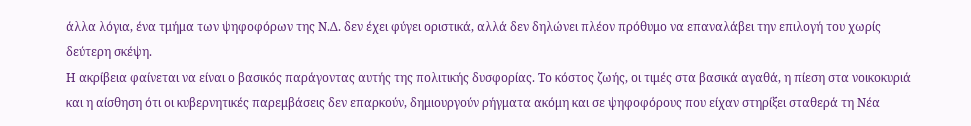άλλα λόγια, ένα τμήμα των ψηφοφόρων της Ν.Δ. δεν έχει φύγει οριστικά, αλλά δεν δηλώνει πλέον πρόθυμο να επαναλάβει την επιλογή του χωρίς δεύτερη σκέψη.
Η ακρίβεια φαίνεται να είναι ο βασικός παράγοντας αυτής της πολιτικής δυσφορίας. Το κόστος ζωής, οι τιμές στα βασικά αγαθά, η πίεση στα νοικοκυριά και η αίσθηση ότι οι κυβερνητικές παρεμβάσεις δεν επαρκούν, δημιουργούν ρήγματα ακόμη και σε ψηφοφόρους που είχαν στηρίξει σταθερά τη Νέα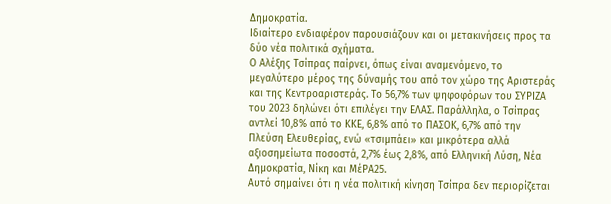Δημοκρατία.
Ιδιαίτερο ενδιαφέρον παρουσιάζουν και οι μετακινήσεις προς τα δύο νέα πολιτικά σχήματα.
Ο Αλέξης Τσίπρας παίρνει, όπως είναι αναμενόμενο, το μεγαλύτερο μέρος της δύναμής του από τον χώρο της Αριστεράς και της Κεντροαριστεράς. Το 56,7% των ψηφοφόρων του ΣΥΡΙΖΑ του 2023 δηλώνει ότι επιλέγει την ΕΛΑΣ. Παράλληλα, ο Τσίπρας αντλεί 10,8% από το ΚΚΕ, 6,8% από το ΠΑΣΟΚ, 6,7% από την Πλεύση Ελευθερίας, ενώ «τσιμπάει» και μικρότερα αλλά αξιοσημείωτα ποσοστά, 2,7% έως 2,8%, από Ελληνική Λύση, Νέα Δημοκρατία, Νίκη και ΜέΡΑ25.
Αυτό σημαίνει ότι η νέα πολιτική κίνηση Τσίπρα δεν περιορίζεται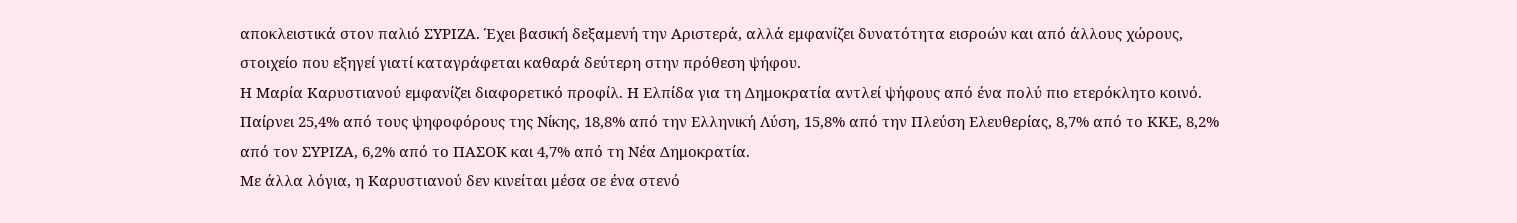αποκλειστικά στον παλιό ΣΥΡΙΖΑ. Έχει βασική δεξαμενή την Αριστερά, αλλά εμφανίζει δυνατότητα εισροών και από άλλους χώρους, στοιχείο που εξηγεί γιατί καταγράφεται καθαρά δεύτερη στην πρόθεση ψήφου.
Η Μαρία Καρυστιανού εμφανίζει διαφορετικό προφίλ. Η Ελπίδα για τη Δημοκρατία αντλεί ψήφους από ένα πολύ πιο ετερόκλητο κοινό. Παίρνει 25,4% από τους ψηφοφόρους της Νίκης, 18,8% από την Ελληνική Λύση, 15,8% από την Πλεύση Ελευθερίας, 8,7% από το ΚΚΕ, 8,2% από τον ΣΥΡΙΖΑ, 6,2% από το ΠΑΣΟΚ και 4,7% από τη Νέα Δημοκρατία.
Με άλλα λόγια, η Καρυστιανού δεν κινείται μέσα σε ένα στενό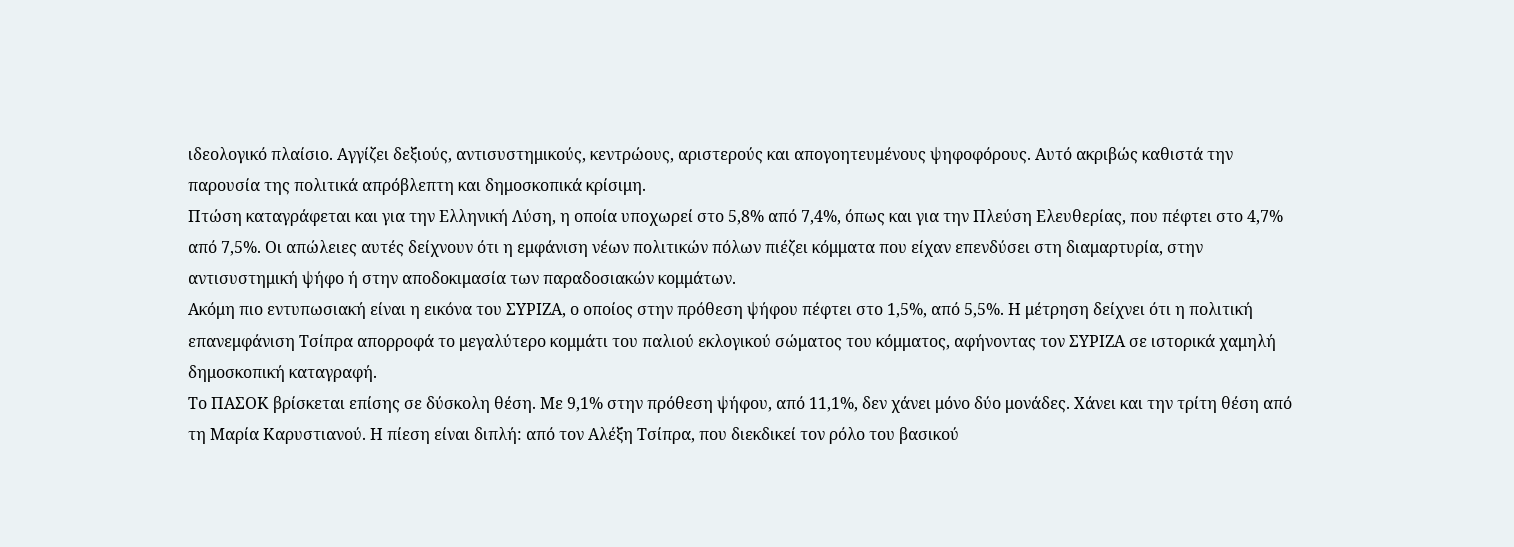ιδεολογικό πλαίσιο. Αγγίζει δεξιούς, αντισυστημικούς, κεντρώους, αριστερούς και απογοητευμένους ψηφοφόρους. Αυτό ακριβώς καθιστά την παρουσία της πολιτικά απρόβλεπτη και δημοσκοπικά κρίσιμη.
Πτώση καταγράφεται και για την Ελληνική Λύση, η οποία υποχωρεί στο 5,8% από 7,4%, όπως και για την Πλεύση Ελευθερίας, που πέφτει στο 4,7% από 7,5%. Οι απώλειες αυτές δείχνουν ότι η εμφάνιση νέων πολιτικών πόλων πιέζει κόμματα που είχαν επενδύσει στη διαμαρτυρία, στην αντισυστημική ψήφο ή στην αποδοκιμασία των παραδοσιακών κομμάτων.
Ακόμη πιο εντυπωσιακή είναι η εικόνα του ΣΥΡΙΖΑ, ο οποίος στην πρόθεση ψήφου πέφτει στο 1,5%, από 5,5%. Η μέτρηση δείχνει ότι η πολιτική επανεμφάνιση Τσίπρα απορροφά το μεγαλύτερο κομμάτι του παλιού εκλογικού σώματος του κόμματος, αφήνοντας τον ΣΥΡΙΖΑ σε ιστορικά χαμηλή δημοσκοπική καταγραφή.
Το ΠΑΣΟΚ βρίσκεται επίσης σε δύσκολη θέση. Με 9,1% στην πρόθεση ψήφου, από 11,1%, δεν χάνει μόνο δύο μονάδες. Χάνει και την τρίτη θέση από τη Μαρία Καρυστιανού. Η πίεση είναι διπλή: από τον Αλέξη Τσίπρα, που διεκδικεί τον ρόλο του βασικού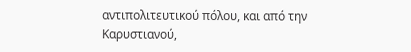αντιπολιτευτικού πόλου, και από την Καρυστιανού,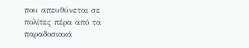που απευθύνεται σε πολίτες πέρα από τα παραδοσιακά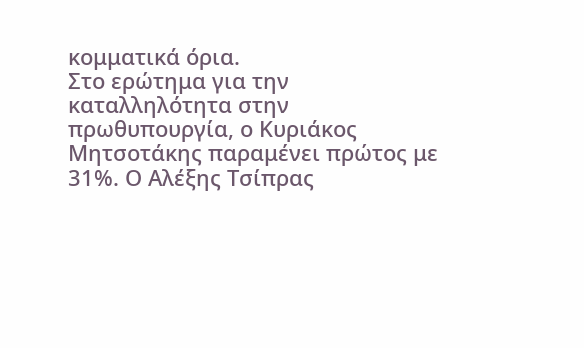κομματικά όρια.
Στο ερώτημα για την καταλληλότητα στην πρωθυπουργία, ο Κυριάκος Μητσοτάκης παραμένει πρώτος με 31%. Ο Αλέξης Τσίπρας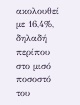ακολουθεί με 16,4%, δηλαδή περίπου στο μισό ποσοστό του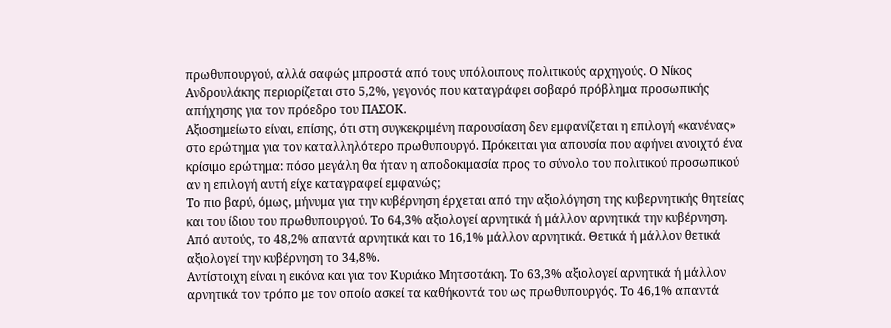πρωθυπουργού, αλλά σαφώς μπροστά από τους υπόλοιπους πολιτικούς αρχηγούς. Ο Νίκος Ανδρουλάκης περιορίζεται στο 5,2%, γεγονός που καταγράφει σοβαρό πρόβλημα προσωπικής απήχησης για τον πρόεδρο του ΠΑΣΟΚ.
Αξιοσημείωτο είναι, επίσης, ότι στη συγκεκριμένη παρουσίαση δεν εμφανίζεται η επιλογή «κανένας» στο ερώτημα για τον καταλληλότερο πρωθυπουργό. Πρόκειται για απουσία που αφήνει ανοιχτό ένα κρίσιμο ερώτημα: πόσο μεγάλη θα ήταν η αποδοκιμασία προς το σύνολο του πολιτικού προσωπικού αν η επιλογή αυτή είχε καταγραφεί εμφανώς;
Το πιο βαρύ, όμως, μήνυμα για την κυβέρνηση έρχεται από την αξιολόγηση της κυβερνητικής θητείας και του ίδιου του πρωθυπουργού. Το 64,3% αξιολογεί αρνητικά ή μάλλον αρνητικά την κυβέρνηση. Από αυτούς, το 48,2% απαντά αρνητικά και το 16,1% μάλλον αρνητικά. Θετικά ή μάλλον θετικά αξιολογεί την κυβέρνηση το 34,8%.
Αντίστοιχη είναι η εικόνα και για τον Κυριάκο Μητσοτάκη. Το 63,3% αξιολογεί αρνητικά ή μάλλον αρνητικά τον τρόπο με τον οποίο ασκεί τα καθήκοντά του ως πρωθυπουργός. Το 46,1% απαντά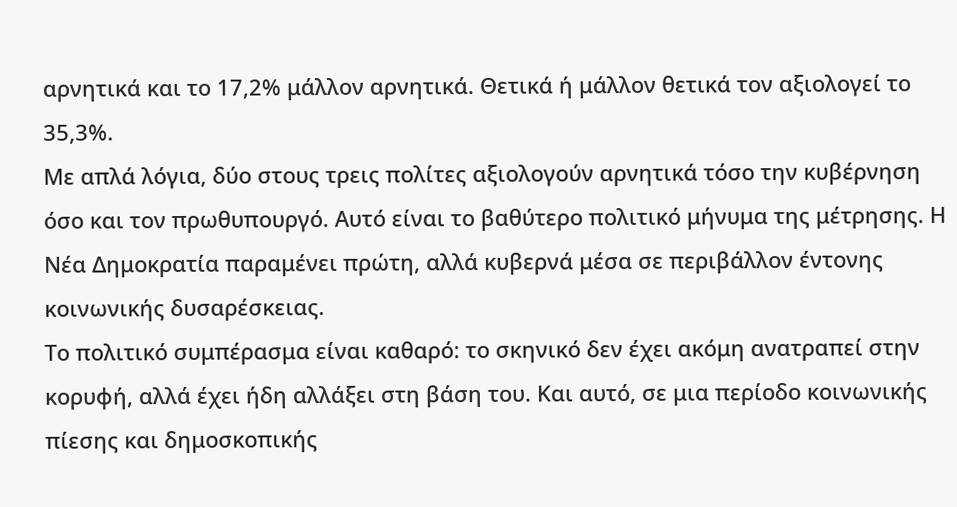αρνητικά και το 17,2% μάλλον αρνητικά. Θετικά ή μάλλον θετικά τον αξιολογεί το 35,3%.
Με απλά λόγια, δύο στους τρεις πολίτες αξιολογούν αρνητικά τόσο την κυβέρνηση όσο και τον πρωθυπουργό. Αυτό είναι το βαθύτερο πολιτικό μήνυμα της μέτρησης. Η Νέα Δημοκρατία παραμένει πρώτη, αλλά κυβερνά μέσα σε περιβάλλον έντονης κοινωνικής δυσαρέσκειας.
Το πολιτικό συμπέρασμα είναι καθαρό: το σκηνικό δεν έχει ακόμη ανατραπεί στην κορυφή, αλλά έχει ήδη αλλάξει στη βάση του. Και αυτό, σε μια περίοδο κοινωνικής πίεσης και δημοσκοπικής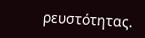ρευστότητας.